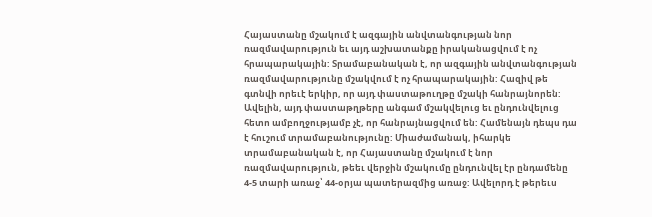Հայաստանը մշակում է ազգային անվտանգության նոր ռազմավարություն եւ այդ աշխատանքը իրականացվում է ոչ հրապարակային: Տրամաբանական է, որ ազգային անվտանգության ռազմավարությունը մշակվում է ոչ հրապարակային: Հազիվ թե գտնվի որեւէ երկիր, որ այդ փաստաթուղթը մշակի հանրայնորեն: Ավելին, այդ փաստաթղթերը անգամ մշակվելուց եւ ընդունվելուց հետո ամբողջությամբ չէ, որ հանրայնացվում են: Համենայն դեպս դա է հուշում տրամաբանությունը: Միաժամանակ, իհարկե տրամաբանական է, որ Հայաստանը մշակում է նոր ռազմավարություն, թեեւ վերջին մշակումը ընդունվել էր ընդամենը 4-5 տարի առաջ՝ 44-օրյա պատերազմից առաջ: Ավելորդ է թերեւս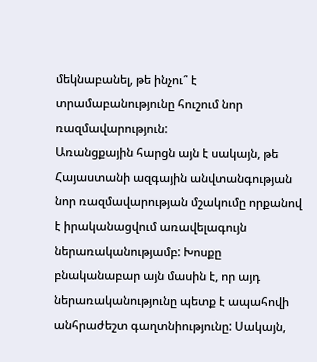մեկնաբանել, թե ինչու՞ է տրամաբանությունը հուշում նոր ռազմավարություն:
Առանցքային հարցն այն է սակայն, թե Հայաստանի ազգային անվտանգության նոր ռազմավարության մշակումը որքանով է իրականացվում առավելագույն ներառականությամբ: Խոսքը բնականաբար այն մասին է, որ այդ ներառականությունը պետք է ապահովի անհրաժեշտ գաղտնիությունը: Սակայն,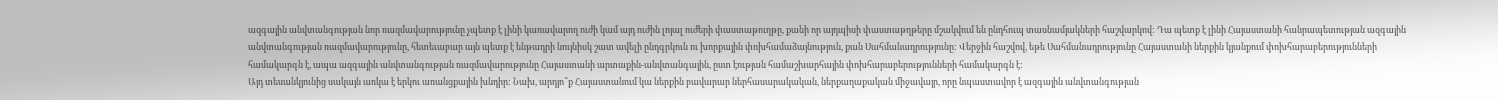ազգային անվտանգության նոր ռազմավարությունը չպետք է լինի կառավարող ուժի կամ այդ ուժին լոյալ ուժերի փաստաթուղթը, քանի որ այդպիսի փաստաթղթերը մշակվում են ընդհուպ տասնամյակների հաշվարկով: Դա պետք է լինի Հայաստանի հանրապետության ազգային անվտանգության ռազմավարությունը, հետեւաբար այն պետք է ենթադրի նույնիսկ շատ ավելի ընդգրկուն ու խորքային փոխհամաձայնություն, քան Սահմանադրությունը: Վերջին հաշվով, եթե Սահմանադրությունը Հայաստանի ներքին կյանքում փոխհարաբերությունների համակարգն է, ապա ազգային անվտանգության ռազմավարությունը Հայաստանի արտաքին-անվտանգային, ըստ էության համաշխարհային փոխհարաբերությունների համակարգն է:
Այդ տեսանկյունից սակայն առկա է երկու առանցքային խնդիր: Նախ, արդյո՞ք Հայաստանում կա ներքին բավարար ներհասարակական, ներքաղաքական միջավայր, որը նպաստավոր է ազգային անվտանգության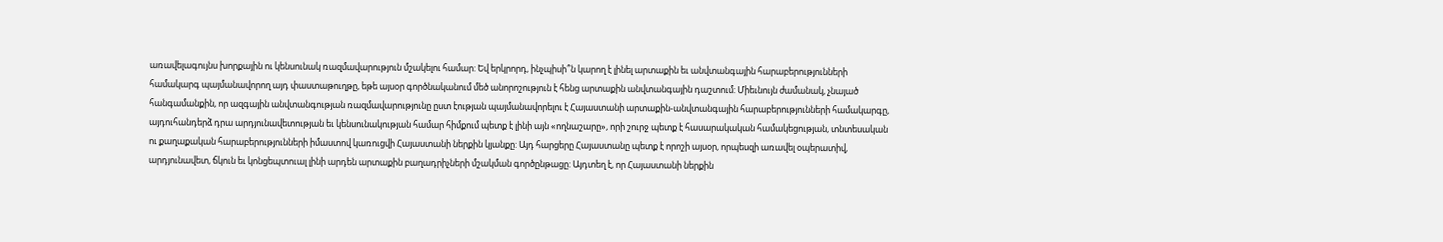առավելագույնս խորքային ու կենսունակ ռազմավարություն մշակելու համար: Եվ երկրորդ, ինչպիսի՞ն կարող է լինել արտաքին եւ անվտանգային հարաբերությունների համակարգ պայմանավորող այդ փաստաթուղթը, եթե այսօր գործնականում մեծ անորոշություն է հենց արտաքին անվտանգային դաշտում: Միեւնույն ժամանակ, չնայած հանգամանքին, որ ազգային անվտանգության ռազմավարությունը ըստ էության պայմանավորելու է Հայաստանի արտաքին-անվտանգային հարաբերությունների համակարգը, այդուհանդերձ դրա արդյունավետության եւ կենսունակության համար հիմքում պետք է լինի այն «ողնաշարը», որի շուրջ պետք է հասարակական համակեցության, տնտեսական ու քաղաքական հարաբերությունների իմաստով կառուցվի Հայաստանի ներքին կյանքը: Այդ հարցերը Հայաստանը պետք է որոշի այսօր, որպեսզի առավել օպերատիվ, արդյունավետ, ճկուն եւ կոնցեպտուալ լինի արդեն արտաքին բաղադրիչների մշակման գործընթացը: Այդտեղ է, որ Հայաստանի ներքին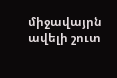միջավայրն ավելի շուտ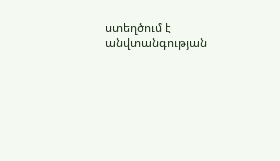ստեղծում է անվտանգության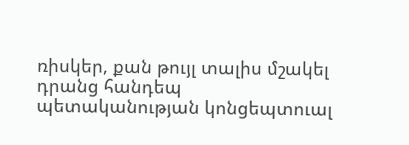ռիսկեր, քան թույլ տալիս մշակել դրանց հանդեպ պետականության կոնցեպտուալ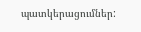պատկերացումներ: